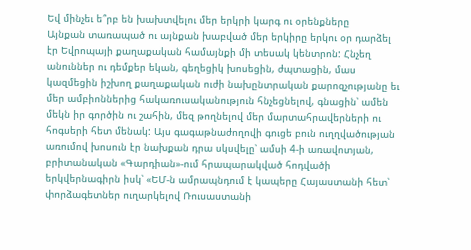Եվ մինչեւ ե՞րբ են խախտվելու մեր երկրի կարգ ու օրենքները
Այնքան տառապած ու այնքան խաբված մեր երկիրը երկու օր դարձել էր Եվրոպայի քաղաքական համայնքի մի տեսակ կենտրոն: Հնչեղ անուններ ու դեմքեր եկան, գեղեցիկ խոսեցին, ժպտացին, մաս կազմեցին իշխող քաղաքական ուժի նախընտրական քարոզչությանը եւ մեր ամբիոններից հակառուսականություն հնչեցնելով, գնացին՝ ամեն մեկն իր գործին ու շահին, մեզ թողնելով մեր մարտահրավերների ու հոգսերի հետ մենակ: Այս գագաթնաժողովի գուցե բուն ուղղվածության առումով խոսուն էր նախքան դրա սկսվելը՝ ամսի 4-ի առավոտյան, բրիտանական «Գարդիան»-ում հրապարակված հոդվածի երկվերնագիրն իսկ՝ «ԵՄ-ն ամրապնդում է կապերը Հայաստանի հետ՝ փորձագետներ ուղարկելով Ռուսաստանի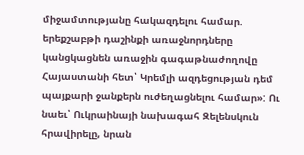միջամտությանը հակազդելու համար. երեքշաբթի դաշինքի առաջնորդները կանցկացնեն առաջին գագաթնաժողովը Հայաստանի հետ՝ Կրեմլի ազդեցության դեմ պայքարի ջանքերն ուժեղացնելու համար»: Ու նաեւ՝ Ուկրաինայի նախագահ Զելենսկուն հրավիրելը, նրան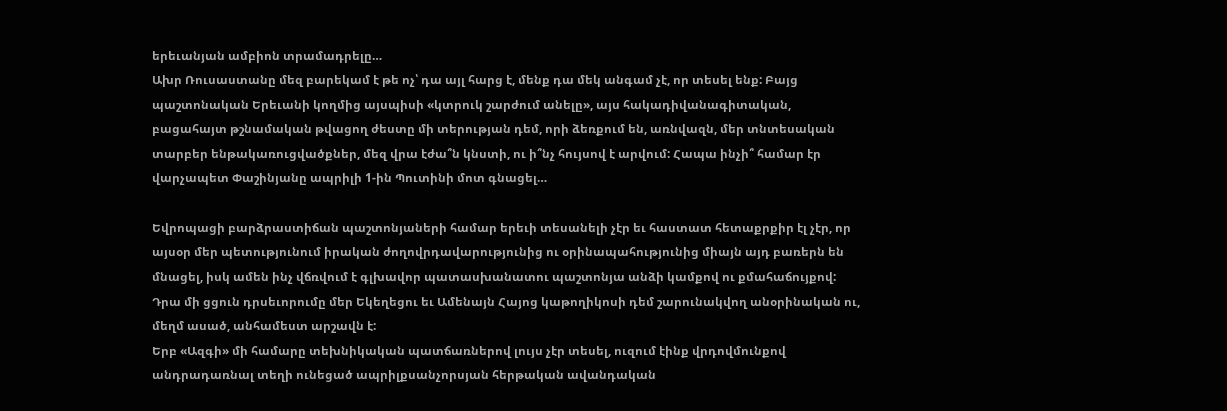երեւանյան ամբիոն տրամադրելը…
Ախր Ռուսաստանը մեզ բարեկամ է թե ոչ՝ դա այլ հարց է, մենք դա մեկ անգամ չէ, որ տեսել ենք: Բայց պաշտոնական Երեւանի կողմից այսպիսի «կտրուկ շարժում անելը», այս հակադիվանագիտական, բացահայտ թշնամական թվացող ժեստը մի տերության դեմ, որի ձեռքում են, առնվազն, մեր տնտեսական տարբեր ենթակառուցվածքներ, մեզ վրա էժա՞ն կնստի, ու ի՞նչ հույսով է արվում: Հապա ինչի՞ համար էր վարչապետ Փաշինյանը ապրիլի 1-ին Պուտինի մոտ գնացել…

Եվրոպացի բարձրաստիճան պաշտոնյաների համար երեւի տեսանելի չէր եւ հաստատ հետաքրքիր էլ չէր, որ այսօր մեր պետությունում իրական ժողովրդավարությունից ու օրինապահությունից միայն այդ բառերն են մնացել, իսկ ամեն ինչ վճռվում է գլխավոր պատասխանատու պաշտոնյա անձի կամքով ու քմահաճույքով: Դրա մի ցցուն դրսեւորումը մեր Եկեղեցու եւ Ամենայն Հայոց կաթողիկոսի դեմ շարունակվող անօրինական ու, մեղմ ասած, անհամեստ արշավն է:
Երբ «Ազգի» մի համարը տեխնիկական պատճառներով լույս չէր տեսել, ուզում էինք վրդովմունքով անդրադառնալ տեղի ունեցած ապրիլքսանչորսյան հերթական ավանդական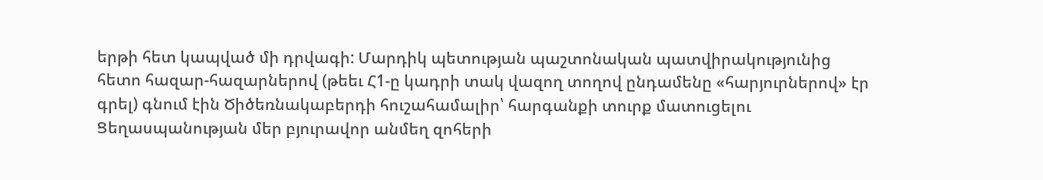երթի հետ կապված մի դրվագի: Մարդիկ պետության պաշտոնական պատվիրակությունից հետո հազար-հազարներով (թեեւ Հ1-ը կադրի տակ վազող տողով ընդամենը «հարյուրներով» էր գրել) գնում էին Ծիծեռնակաբերդի հուշահամալիր՝ հարգանքի տուրք մատուցելու Ցեղասպանության մեր բյուրավոր անմեղ զոհերի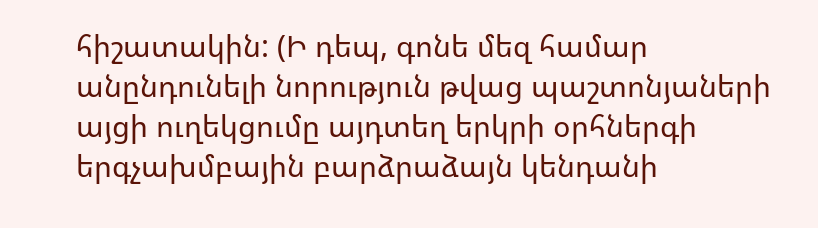հիշատակին: (Ի դեպ, գոնե մեզ համար անընդունելի նորություն թվաց պաշտոնյաների այցի ուղեկցումը այդտեղ երկրի օրհներգի երգչախմբային բարձրաձայն կենդանի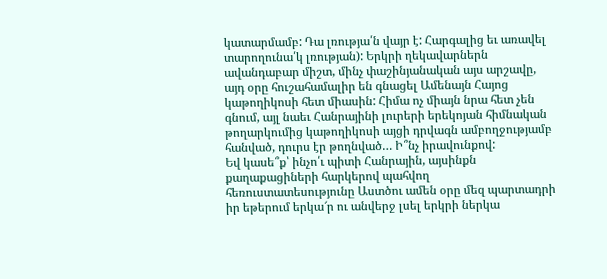կատարմամբ: Դա լռությա՛ն վայր է: Հարգալից եւ առավել տարողունա՛կ լռության): Երկրի ղեկավարներն ավանդաբար միշտ, մինչ փաշինյանական այս արշավը, այդ օրը հուշահամալիր են գնացել Ամենայն Հայոց կաթողիկոսի հետ միասին: Հիմա ոչ միայն նրա հետ չեն գնում, այլ նաեւ Հանրայինի լուրերի երեկոյան հիմնական թողարկումից կաթողիկոսի այցի դրվագն ամբողջությամբ հանված, դուրս էր թողնված… Ի՞նչ իրավունքով:
Եվ կասե՞ք՝ ինչո՛ւ պիտի Հանրային, այսինքն քաղաքացիների հարկերով պահվող հեռուստատեսությունը Աստծու ամեն օրը մեզ պարտադրի իր եթերում երկա՜ր ու անվերջ լսել երկրի ներկա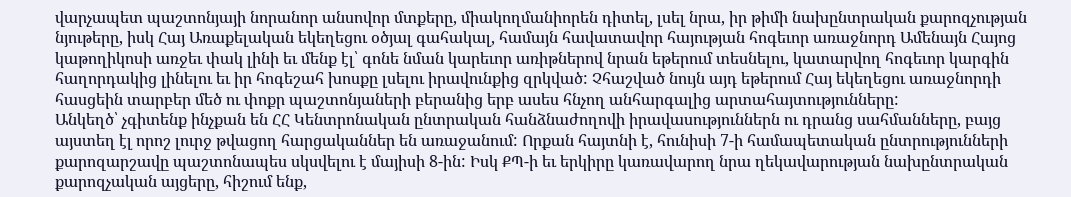վարչապետ պաշտոնյայի նորանոր անսովոր մտքերը, միակողմանիորեն դիտել, լսել նրա, իր թիմի նախընտրական քարոզչության նյութերը, իսկ Հայ Առաքելական եկեղեցու օծյալ գահակալ, համայն հավատավոր հայության հոգեւոր առաջնորդ Ամենայն Հայոց կաթողիկոսի առջեւ փակ լինի եւ մենք էլ՝ գոնե նման կարեւոր առիթներով նրան եթերում տեսնելու, կատարվող հոգեւոր կարգին հաղորդակից լինելու եւ իր հոգեշահ խոսքը լսելու իրավունքից զրկված: Չհաշված նույն այդ եթերում Հայ եկեղեցու առաջնորդի հասցեին տարբեր մեծ ու փոքր պաշտոնյաների բերանից երբ ասես հնչող անհարգալից արտահայտությունները:
Անկեղծ՝ չգիտենք ինչքան են ՀՀ Կենտրոնական ընտրական հանձնաժողովի իրավասություններն ու դրանց սահմանները, բայց այստեղ էլ որոշ լուրջ թվացող հարցականներ են առաջանում: Որքան հայտնի է, հունիսի 7-ի համապետական ընտրությունների քարոզարշավը պաշտոնապես սկսվելու է մայիսի 8-ին: Իսկ ՔՊ-ի եւ երկիրը կառավարող նրա ղեկավարության նախընտրական քարոզչական այցերը, հիշում ենք,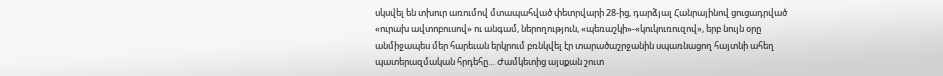սկսվել են տխուր առումով մտապահված փետրվարի 28-ից, դարձյալ Հանրայինով ցուցադրված «ուրախ ավտոբուսով» ու անգամ, ներողություն, «պեռաշկի»-«կուկուռուզով», երբ նույն օրը անմիջապես մեր հարեւան երկրում բռնկվել էր տարածաշրջանին սպառնացող հայտնի ահեղ պատերազմական հրդեհը… Ժամկետից այսքան շուտ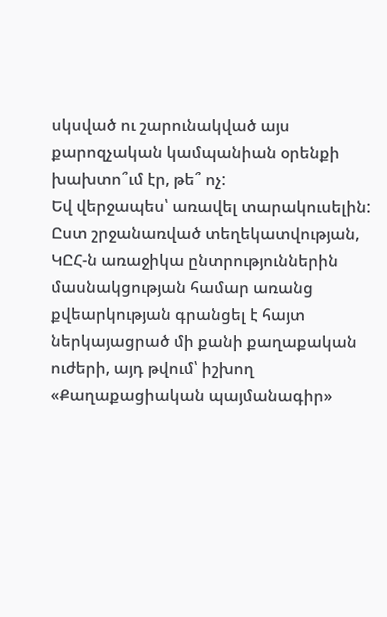սկսված ու շարունակված այս քարոզչական կամպանիան օրենքի խախտո՞ւմ էր, թե՞ ոչ:
Եվ վերջապես՝ առավել տարակուսելին: Ըստ շրջանառված տեղեկատվության, ԿԸՀ-ն առաջիկա ընտրություններին մասնակցության համար առանց քվեարկության գրանցել է հայտ ներկայացրած մի քանի քաղաքական ուժերի, այդ թվում՝ իշխող «Քաղաքացիական պայմանագիր»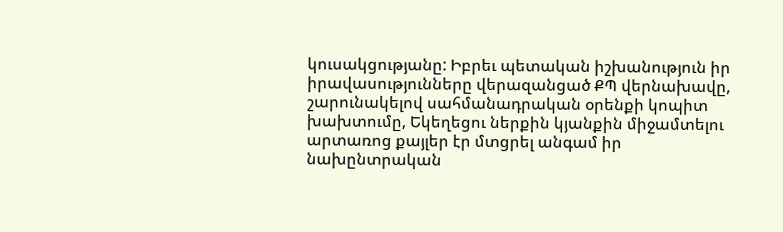կուսակցությանը: Իբրեւ պետական իշխանություն իր իրավասությունները վերազանցած ՔՊ վերնախավը, շարունակելով սահմանադրական օրենքի կոպիտ խախտումը, Եկեղեցու ներքին կյանքին միջամտելու արտառոց քայլեր էր մտցրել անգամ իր նախընտրական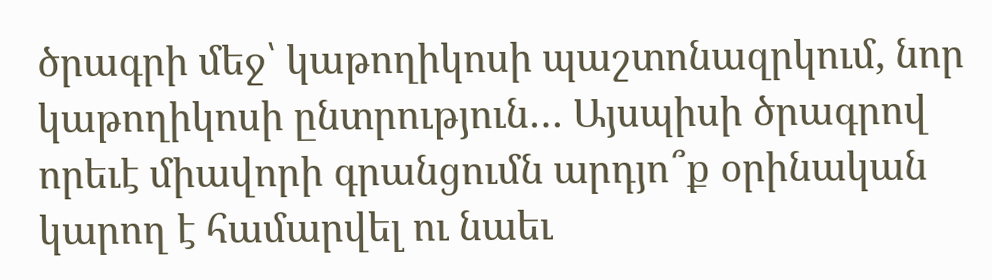ծրագրի մեջ՝ կաթողիկոսի պաշտոնազրկում, նոր կաթողիկոսի ընտրություն… Այսպիսի ծրագրով որեւէ միավորի գրանցումն արդյո՞ք օրինական կարող է համարվել ու նաեւ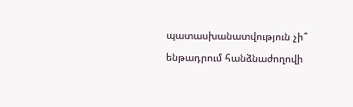պատասխանատվություն չի՞ ենթադրում հանձնաժողովի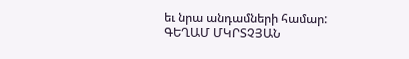եւ նրա անդամների համար:
ԳԵՂԱՄ ՄԿՐՏՉՅԱՆ